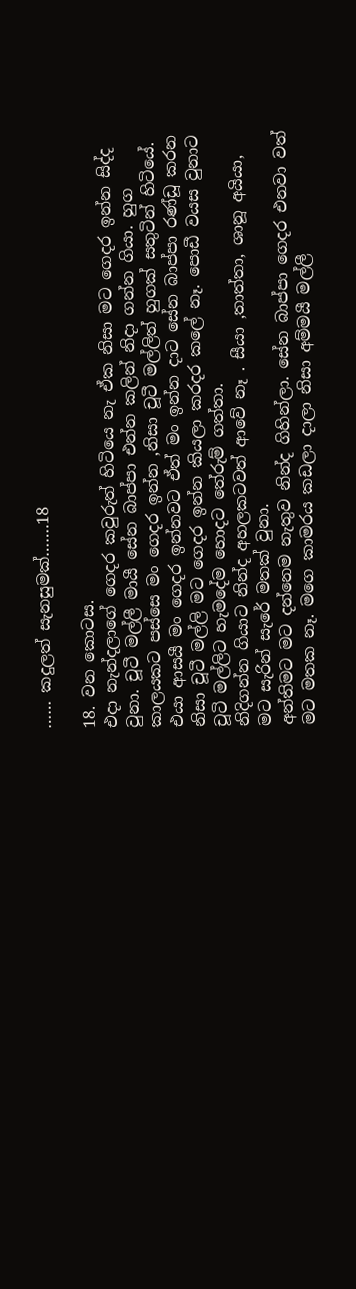…… කදුලත් සැනසුමක්…….18

18. වන කොටස.
එදා නැන්දලාගේ ගෙදර කවුරුත් හිටියෙ නැ ඒක නිසා මට ගෙදර ඉන්න සිද්ද වුනා. චූටී මල්ලී මායී සේන බාප්පා එන්න කලින් නිදා ගන්න ගියා. හුග කාලයකට පස්සෙ මං ගෙදර ඉන්න ,නිසා චූටී මල්ලිත් හුගක් සතුටින් හිටියේ. එයා ආසයී මං ගෙදර ඉන්නවට ඒත් මං ඉන්න දාට සේන බාප්පා රණ්ඩූ කරන නිසා චූටී මල්ලි මට ගෙදර ඉන්න කියලා කරදර කලේ නෑ. පොඩී වයස වුනාට චූටි මල්ලිට හැමදේම හොදට තේරුම් ගත්තා.
නිදිගන්න ගියාට නින්ද අහලකටවත් ආවේ නෑ . සීයා ,තාත්තා, ශානූ අයියා, මට සැරින් සැරේ මතක් වුනා.
අන්තිමට මට දන්නෙම නැතුව නින්ද ගිහින්ලා. සේන බාප්පා ගෙදර එනවා වත් මට මතක නෑ. මගෙ කාමරය කඩලා දාලා නිසා අම්මයී මල්ලී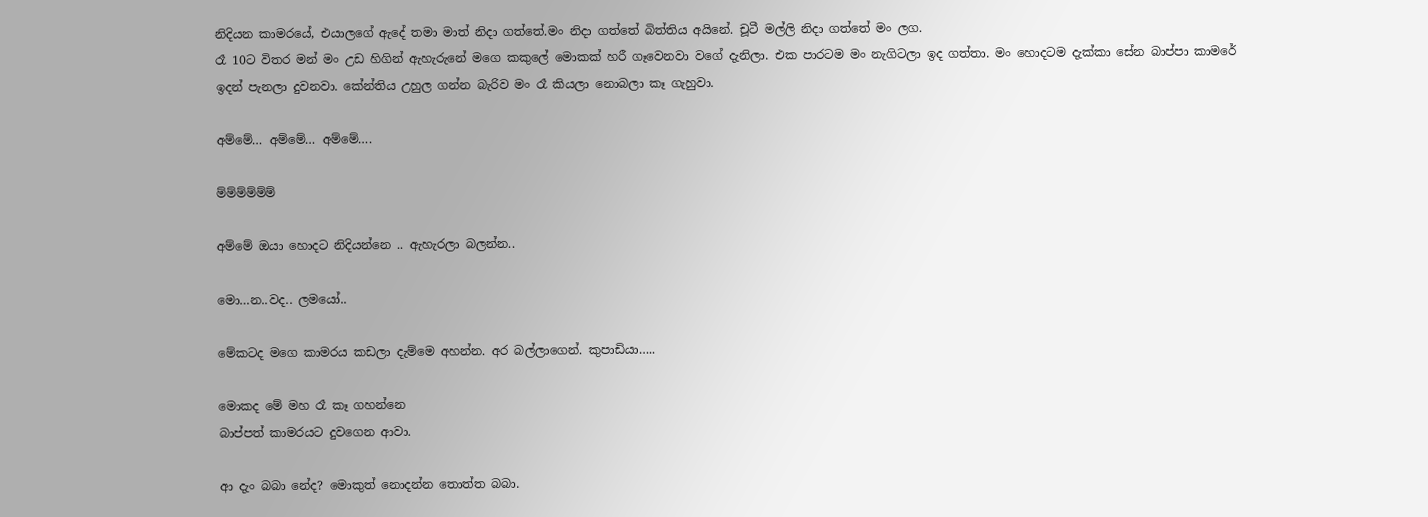නිදියන කාමරයේ, එයාලගේ ඇදේ තමා මාත් නිදා ගත්තේ.මං නිදා ගත්තේ බිත්තිය අයිනේ. චූටී මල්ලි නිදා ගත්තේ මං ලග.
රෑ 10ට විතර මන් මං උඩ හිගින් ඇහැරුනේ මගෙ කකුලේ මොකක් හරී ගෑවෙනවා වගේ දැනිලා. එක පාරටම මං නැගිටලා ඉද ගත්තා. මං හොදටම දැක්කා සේන බාප්පා කාමරේ ඉදන් පැනලා දුවනවා. කේන්තිය උහුල ගන්න බැරිව මං රෑ කියලා නොබලා කෑ ගැහුවා.

අම්මේ… අම්මේ… අම්මේ….

ම්ම්ම්ම්ම්ම්

අම්මේ ඔයා හොදට නිදියන්නෙ .. ඇහැරලා බලන්න..

මො…න..වද.. ලමයෝ..

මේකටද මගෙ කාමරය කඩලා දැම්මෙ අහන්න. අර බල්ලාගෙන්. කුපාඩියා…..

මොකද මේ මහ රෑ කෑ ගහන්නෙ
බාප්පත් කාමරයට දුවගෙන ආවා.

ආ දැං බබා නේද? මොකුත් නොදන්න තොත්ත බබා.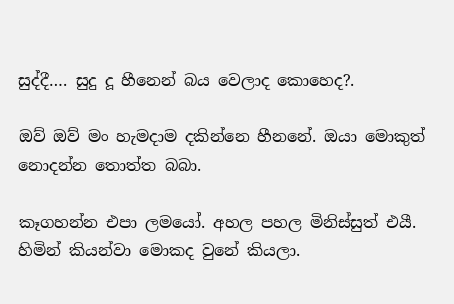සුද්දී…. සුදු දූ හීනෙන් බය වෙලාද කොහෙද?.

ඔව් ඔව් මං හැමදාම දකින්නෙ හීනනේ. ඔයා මොකුත් නොදන්න තොත්ත බබා.

කෑගහන්න එපා ලමයෝ. අහල පහල මිනිස්සුත් එයී. හිමින් කියන්වා මොකද වුනේ කියලා.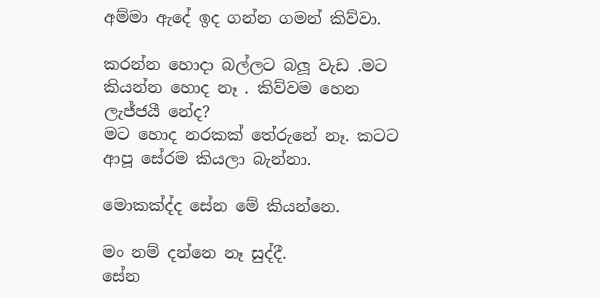අම්මා ඇදේ ඉද ගන්න ගමන් කිව්වා.

කරන්න හොදා බල්ලට බලූ වැඩ .මට කියන්න හොද නෑ . කිව්වම හෙන ලැජ්ජයී නේද?
මට හොද නරකක් තේරුනේ නෑ. කටට ආපූ සේරම කියලා බැන්නා.

මොකක්ද්ද සේන මේ කියන්නෙ.

මං නම් දන්නෙ නෑ සුද්දී.
සේන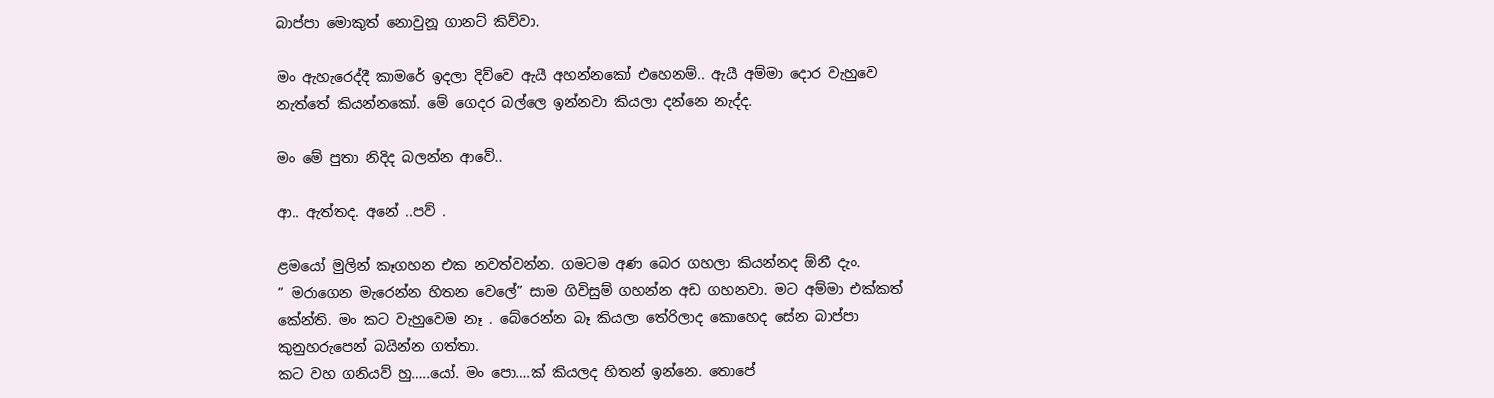බාප්පා මොකුත් නොවුනූ ගානට් කිව්වා.

මං ඇහැරෙද්දී කාමරේ ඉදලා දිව්වෙ ඇයී අහන්නකෝ එහෙනම්.. ඇයී අම්මා දොර වැහුවෙ නැත්තේ කියන්නකෝ. මේ ගෙදර බල්ලෙ ඉන්නවා කියලා දන්නෙ නැද්ද.

මං මේ පුතා නිදිද බලන්න ආවේ..

ආ.. ඇත්තද. අනේ ..පව් .

ළමයෝ මුලින් කෑගහන එක නවත්වන්න. ගමටම අණ බෙර ගහලා කියන්නද ඕනී දැං.
” මරාගෙන මැරෙන්න හිතන වෙලේ” සාම ගිවිසුම් ගහන්න අඩ ගහනවා. මට අම්මා එක්කත් කේන්ති. මං කට වැහුවෙම නෑ . බේරෙන්න බෑ කියලා තේරිලාද කොහෙද සේන බාප්පා කුනුහරුපෙන් බයින්න ගත්තා.
කට වහ ගනියව් හු…..යෝ. මං පො….ක් කියලද හිතන් ඉන්නෙ. තොපේ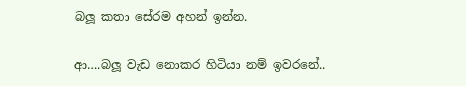බලූ කතා සේරම අහන් ඉන්න.

ආ….බලූ වැඩ නොකර හිටියා නම් ඉවරනේ..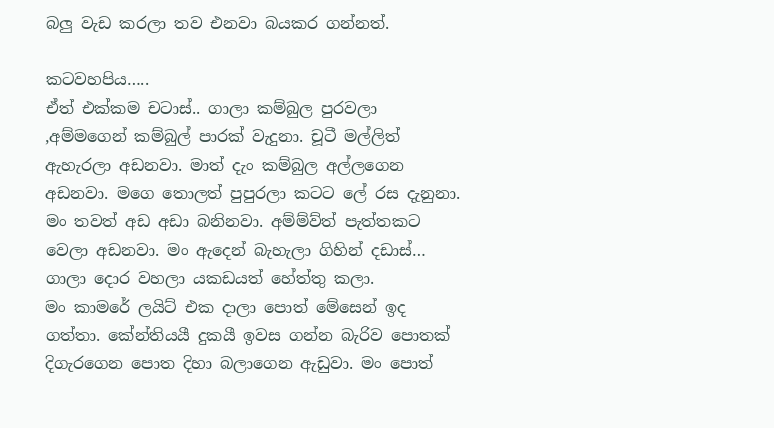බලු වැඩ කරලා තව එනවා බයකර ගන්නත්.

කටවහපිය…..
ඒත් එක්කම චටාස්.. ගාලා කම්බුල පුරවලා ,අම්මගෙන් කම්බුල් පාරක් වැදුනා. චූටී මල්ලිත් ඇහැරලා අඩනවා. මාත් දැං කම්බුල අල්ලගෙන අඩනවා. මගෙ තොලත් පුපුරලා කටට ලේ රස දැනුනා. මං තවත් අඩ අඩා බනිනවා. අම්ම්ව්ත් පැත්තකට වෙලා අඩනවා. මං ඇදෙන් බැහැලා ගිහින් දඩාස්… ගාලා දොර වහලා යකඩයත් හේත්තු කලා.
මං කාමරේ ලයිට් එක දාලා පොත් මේසෙන් ඉද ගත්තා. කේන්තියයී දුකයී ඉවස ගන්න බැරිව පොතක් දිගැරගෙන පොත දිහා බලාගෙන ඇඩුවා. මං පොත්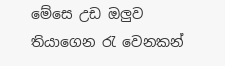මේසෙ උඩ ඔලුව තියාගෙන රැ වෙනකන්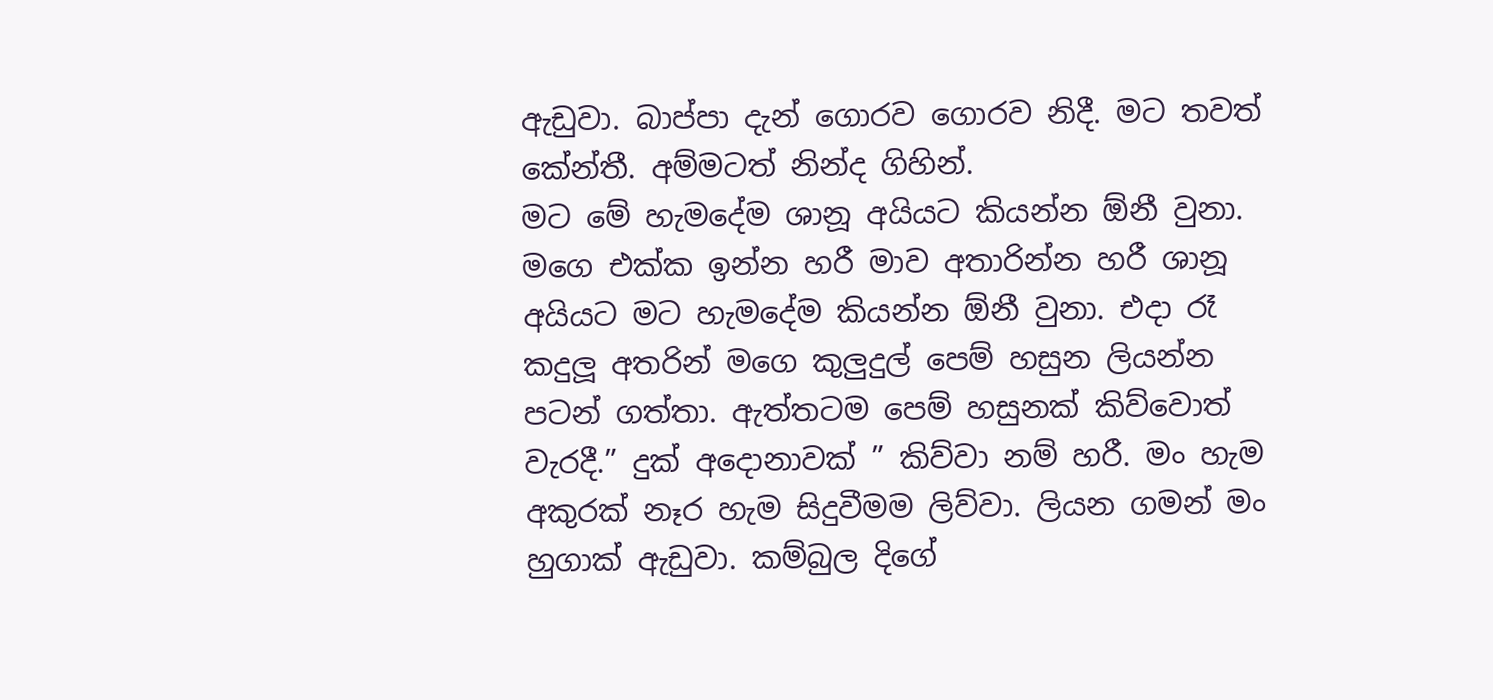ඇඩුවා. බාප්පා දැන් ගොරව ගොරව නිදී. මට තවත් කේන්තී. අම්මටත් නින්ද ගිහින්.
මට මේ හැමදේම ශානූ අයියට කියන්න ඕනී වුනා. මගෙ එක්ක ඉන්න හරී මාව අතාරින්න හරී ශානූ අයියට මට හැමදේම කියන්න ඕනී වුනා. එදා රෑ කදුලූ අතරින් මගෙ කුලුදුල් පෙම් හසුන ලියන්න පටන් ගත්තා. ඇත්තටම පෙම් හසුනක් කිව්වොත් වැරදී.” දුක් අදොනාවක් ” කිව්වා නම් හරී. මං හැම අකුරක් නෑර හැම සිදුවීමම ලිව්වා. ලියන ගමන් මං හුගාක් ඇඩුවා. කම්බුල දිගේ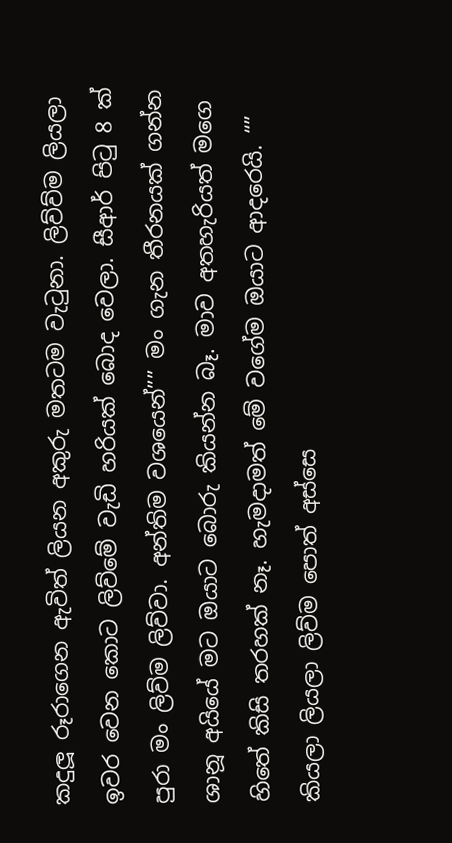කදුලූ රූරාගෙන ඇවිත් ලියන අකුරු මතටම වැටුනා. ලිව්ව්ම ලියලා ඉවර වෙන කොට ලිව්මේ වැඩි හරියක් බොද වෙලා. සීආර් පිටු 8 ක් පුරා මං ලිව්ම ලිව්වා. අන්තිම වශයෙන්”” මං ගැන තීරනයක් ගන්න ශානූ අයියේ මට ඔයාට බොරු කියන්න බෑ. මාව අතහැරියත් මගෙ හිතේ කිසි තරහක් නෑ. හැමදාමත් මේ වගේම ඔයාට ආදරෙයි. “” කියලා ලියලා ලිව්ම පොත් අස්සෙ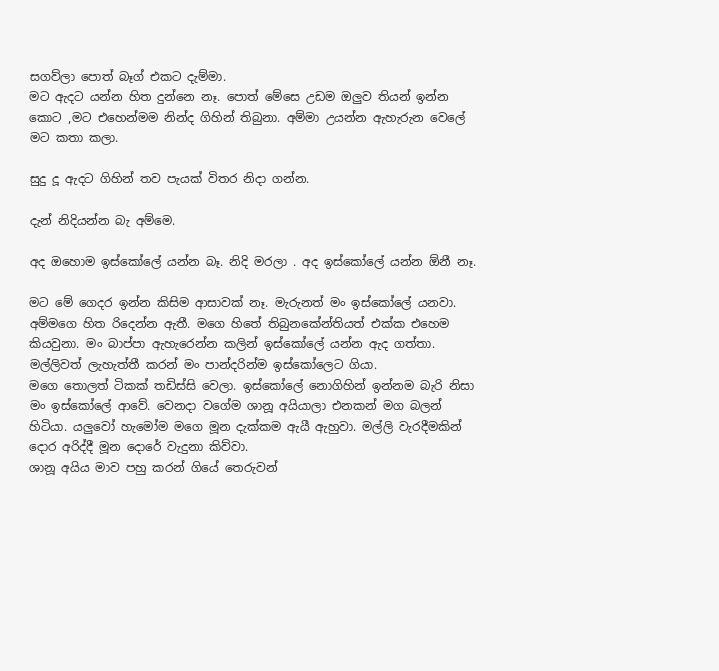සගව්ලා පොත් බෑග් එකට දැම්මා.
මට ඇදට යන්න හිත දුන්නෙ නෑ. පොත් මේසෙ උඩම ඔලුව තියන් ඉන්න කොට ,මට එහෙන්මම නින්ද ගිහින් තිබුනා. අම්මා උයන්න ඇහැරුන වෙලේ මට කතා කලා.

සුදු දූ ඇදට ගිහින් තව පැයක් විතර නිදා ගන්න.

දැන් නිදියන්න බැ අම්මෙ.

අද ඔහොම ඉස්කෝලේ යන්න බෑ. නිදි මරලා . අද ඉස්කෝලේ යන්න ඕනී නෑ.

මට මේ ගෙදර ඉන්න කිසිම ආසාවක් නෑ. මැරුනත් මං ඉස්කෝලේ යනවා.
අම්මගෙ හිත රිදෙන්න ඇතී. මගෙ හිතේ තිබුනකේන්තියත් එක්ක එහෙම කියවුනා. මං බාප්පා ඇහැරෙන්න කලින් ඉස්කෝලේ යන්න ඇද ගත්තා. මල්ලිවත් ලැහැත්තී කරන් මං පාන්දරින්ම ඉස්කෝලෙට ගියා.
මගෙ තොලත් ටිකක් තඩිස්සි වෙලා. ඉස්කෝලේ නොගිහින් ඉන්නම බැරි නිසා මං ඉස්කෝලේ ආවේ. වෙනදා වගේම ශානූ අයියාලා එනකන් මග බලන් හිටියා. යලුවෝ හැමෝම මගෙ මූන දැක්කම ඇයී ඇහුවා. මල්ලි වැරදීමකින් දොර අරිද්දී මූන දොරේ වැදුනා කිව්වා.
ශානූ අයිය මාව පහු කරන් ගියේ තෙරුවන්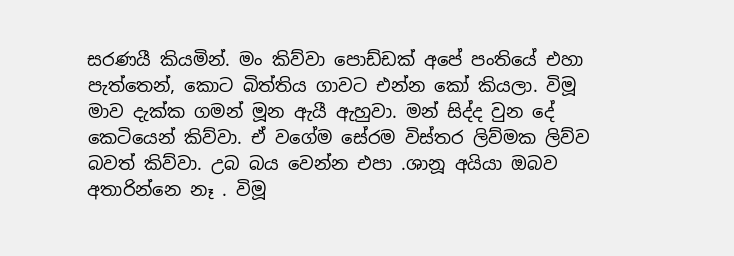සරණයී කියමින්. මං කිව්වා පොඩ්ඩක් අපේ පංතියේ එහා පැත්තෙන්, කොට බිත්තිය ගාවට එන්න කෝ කියලා. විමූ මාව දැක්ක ගමන් මූන ඇයී ඇහුවා. මන් සිද්ද වුන දේ කෙටියෙන් කිව්වා. ඒ වගේම සේරම විස්තර ලිව්මක ලිව්ව බවත් කිව්වා. උබ බය වෙන්න එපා .ශානූ අයියා ඔබව අතාරින්නෙ නෑ . විමූ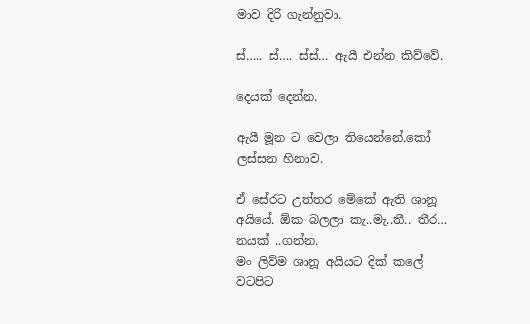මාව දිරි ගැන්නුවා.

ස්….. ස්…. ස්ස්… ඇයී එන්න කිව්වේ.

දෙයක් දෙන්න.

ඇයී මූන ට වෙලා තියෙන්නේ.කෝ
ලස්සන හිනාව.

ඒ සේරට උත්තර මේකේ ඇති ශානූ අයියේ. ඕක බලලා කැ..මැ..තී.. තීර… නයක් ..ගන්න.
මං ලිව්ම ශානූ අයියට දික් කලේ වටපිට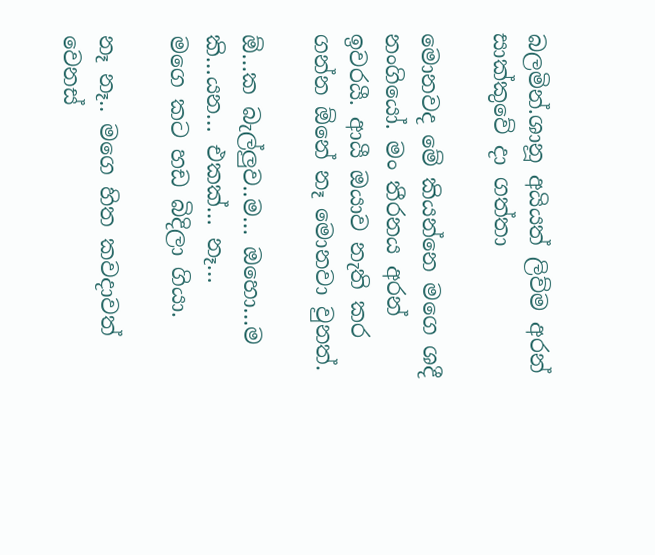බලමින්.ශානූ අයියත් ලිව්ම අරන් සාක්කුවේ දා ගත්තා

මොනවද මේ කියන්නෙ මගෙ ශදී නංගියෝ. මං තීරනය අරන් ඉවරයී. ආයී ඔයාව නැති කර ගන්න ඕනේ නෑ මොනවා වුනත්.

ඕ…ක බැල්ලුව..ම… ඔහො…ම කි…යන… එකක්… නෑ…
මගෙ කට හඩ බිදිලා ගියා.

නෑ නෑ.. මගෙ හිත කවදාවත් වෙනස්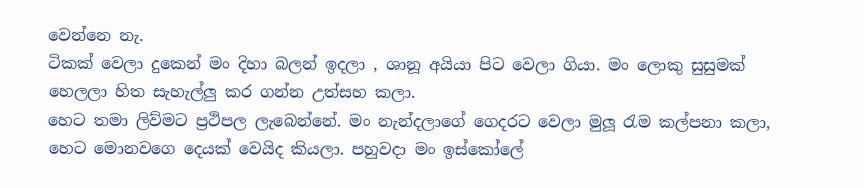වෙන්නෙ නැ.
ටිකක් වෙලා දුකෙන් මං දිහා බලන් ඉදලා , ශානූ අයියා පිට වෙලා ගියා. මං ලොකු සුසුමක් හෙලලා හිත සැහැල්ලු කර ගන්න උත්සහ කලා.
හෙට තමා ලිව්මට ප්‍රථිපල ලැබෙන්නේ. මං නැන්දලාගේ ගෙදරට වෙලා මුලූ රැම කල්පනා කලා, හෙට මොනවගෙ දෙයක් වෙයිද කියලා. පහුවදා මං ඉස්කෝලේ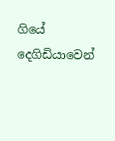ගියේ දෙගිඩියාවෙන්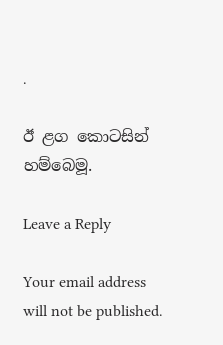.

ඊ ළග කොටසින් හම්බෙමූ.

Leave a Reply

Your email address will not be published.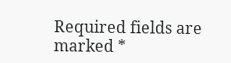Required fields are marked *